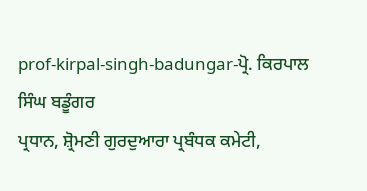prof-kirpal-singh-badungar-ਪ੍ਰੋ. ਕਿਰਪਾਲ ਸਿੰਘ ਬਡੂੰਗਰ
ਪ੍ਰਧਾਨ, ਸ਼੍ਰੋਮਣੀ ਗੁਰਦੁਆਰਾ ਪ੍ਰਬੰਧਕ ਕਮੇਟੀ,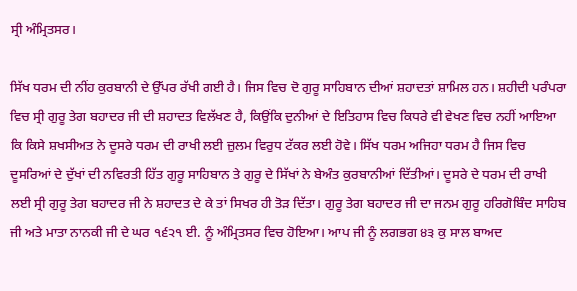ਸ੍ਰੀ ਅੰਮ੍ਰਿਤਸਰ।

ਸਿੱਖ ਧਰਮ ਦੀ ਨੀਂਹ ਕੁਰਬਾਨੀ ਦੇ ਉੱਪਰ ਰੱਖੀ ਗਈ ਹੈ। ਜਿਸ ਵਿਚ ਦੋ ਗੁਰੂ ਸਾਹਿਬਾਨ ਦੀਆਂ ਸ਼ਹਾਦਤਾਂ ਸ਼ਾਮਿਲ ਹਨ। ਸ਼ਹੀਦੀ ਪਰੰਪਰਾ ਵਿਚ ਸ੍ਰੀ ਗੁਰੂ ਤੇਗ ਬਹਾਦਰ ਜੀ ਦੀ ਸ਼ਹਾਦਤ ਵਿਲੱਖਣ ਹੈ, ਕਿਉਂਕਿ ਦੁਨੀਆਂ ਦੇ ਇਤਿਹਾਸ ਵਿਚ ਕਿਧਰੇ ਵੀ ਵੇਖਣ ਵਿਚ ਨਹੀਂ ਆਇਆ ਕਿ ਕਿਸੇ ਸ਼ਖਸੀਅਤ ਨੇ ਦੂਸਰੇ ਧਰਮ ਦੀ ਰਾਖੀ ਲਈ ਜ਼ੁਲਮ ਵਿਰੁਧ ਟੱਕਰ ਲਈ ਹੋਵੇ। ਸਿੱਖ ਧਰਮ ਅਜਿਹਾ ਧਰਮ ਹੈ ਜਿਸ ਵਿਚ ਦੂਸਰਿਆਂ ਦੇ ਦੁੱਖਾਂ ਦੀ ਨਵਿਰਤੀ ਹਿੱਤ ਗੁਰੂ ਸਾਹਿਬਾਨ ਤੇ ਗੁਰੂ ਦੇ ਸਿੱਖਾਂ ਨੇ ਬੇਅੰਤ ਕੁਰਬਾਨੀਆਂ ਦਿੱਤੀਆਂ। ਦੂਸਰੇ ਦੇ ਧਰਮ ਦੀ ਰਾਖੀ ਲਈ ਸ੍ਰੀ ਗੁਰੂ ਤੇਗ ਬਹਾਦਰ ਜੀ ਨੇ ਸ਼ਹਾਦਤ ਦੇ ਕੇ ਤਾਂ ਸਿਖਰ ਹੀ ਤੋੜ ਦਿੱਤਾ। ਗੁਰੂ ਤੇਗ ਬਹਾਦਰ ਜੀ ਦਾ ਜਨਮ ਗੁਰੂ ਹਰਿਗੋਬਿੰਦ ਸਾਹਿਬ ਜੀ ਅਤੇ ਮਾਤਾ ਨਾਨਕੀ ਜੀ ਦੇ ਘਰ ੧੬੨੧ ਈ. ਨੂੰ ਅੰਮ੍ਰਿਤਸਰ ਵਿਚ ਹੋਇਆ। ਆਪ ਜੀ ਨੂੰ ਲਗਭਗ ੪੩ ਕੁ ਸਾਲ ਬਾਅਦ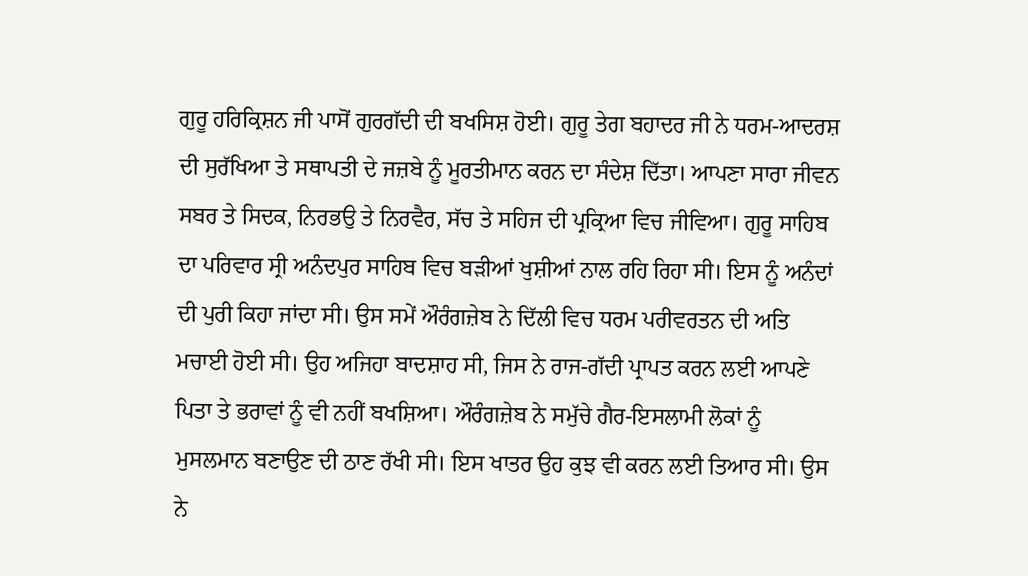ਗੁਰੂ ਹਰਿਕ੍ਰਿਸ਼ਨ ਜੀ ਪਾਸੋਂ ਗੁਰਗੱਦੀ ਦੀ ਬਖਸਿਸ਼ ਹੋਈ। ਗੁਰੂ ਤੇਗ ਬਹਾਦਰ ਜੀ ਨੇ ਧਰਮ-ਆਦਰਸ਼ ਦੀ ਸੁਰੱਖਿਆ ਤੇ ਸਥਾਪਤੀ ਦੇ ਜਜ਼ਬੇ ਨੂੰ ਮੂਰਤੀਮਾਨ ਕਰਨ ਦਾ ਸੰਦੇਸ਼ ਦਿੱਤਾ। ਆਪਣਾ ਸਾਰਾ ਜੀਵਨ ਸਬਰ ਤੇ ਸਿਦਕ, ਨਿਰਭਉ ਤੇ ਨਿਰਵੈਰ, ਸੱਚ ਤੇ ਸਹਿਜ ਦੀ ਪ੍ਰਕ੍ਰਿਆ ਵਿਚ ਜੀਵਿਆ। ਗੁਰੂ ਸਾਹਿਬ ਦਾ ਪਰਿਵਾਰ ਸ੍ਰੀ ਅਨੰਦਪੁਰ ਸਾਹਿਬ ਵਿਚ ਬੜੀਆਂ ਖੁਸ਼ੀਆਂ ਨਾਲ ਰਹਿ ਰਿਹਾ ਸੀ। ਇਸ ਨੂੰ ਅਨੰਦਾਂ ਦੀ ਪੁਰੀ ਕਿਹਾ ਜਾਂਦਾ ਸੀ। ਉਸ ਸਮੇਂ ਔਰੰਗਜ਼ੇਬ ਨੇ ਦਿੱਲੀ ਵਿਚ ਧਰਮ ਪਰੀਵਰਤਨ ਦੀ ਅਤਿ ਮਚਾਈ ਹੋਈ ਸੀ। ਉਹ ਅਜਿਹਾ ਬਾਦਸ਼ਾਹ ਸੀ, ਜਿਸ ਨੇ ਰਾਜ-ਗੱਦੀ ਪ੍ਰਾਪਤ ਕਰਨ ਲਈ ਆਪਣੇ ਪਿਤਾ ਤੇ ਭਰਾਵਾਂ ਨੂੰ ਵੀ ਨਹੀਂ ਬਖਸ਼ਿਆ। ਔਰੰਗਜ਼ੇਬ ਨੇ ਸਮੁੱਚੇ ਗੈਰ-ਇਸਲਾਮੀ ਲੋਕਾਂ ਨੂੰ ਮੁਸਲਮਾਨ ਬਣਾਉਣ ਦੀ ਠਾਣ ਰੱਖੀ ਸੀ। ਇਸ ਖਾਤਰ ਉਹ ਕੁਝ ਵੀ ਕਰਨ ਲਈ ਤਿਆਰ ਸੀ। ਉਸ ਨੇ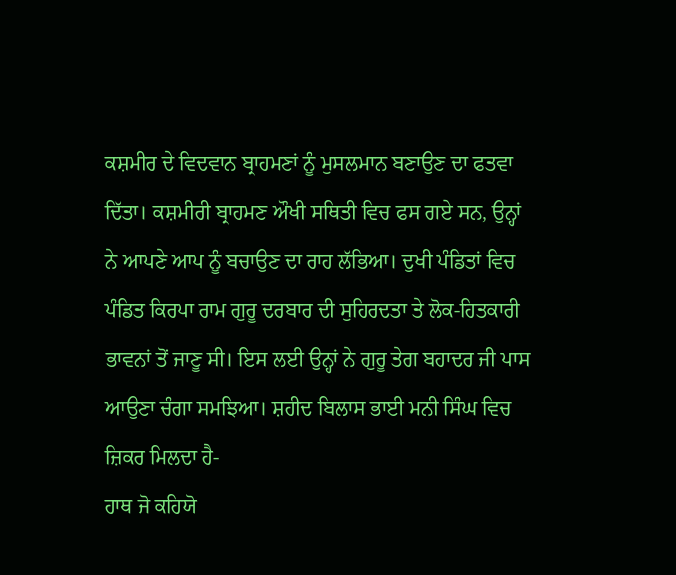ਕਸ਼ਮੀਰ ਦੇ ਵਿਦਵਾਨ ਬ੍ਰਾਹਮਣਾਂ ਨੂੰ ਮੁਸਲਮਾਨ ਬਣਾਉਣ ਦਾ ਫਤਵਾ ਦਿੱਤਾ। ਕਸ਼ਮੀਰੀ ਬ੍ਰਾਹਮਣ ਔਖੀ ਸਥਿਤੀ ਵਿਚ ਫਸ ਗਏ ਸਨ, ਉਨ੍ਹਾਂ ਨੇ ਆਪਣੇ ਆਪ ਨੂੰ ਬਚਾਉਣ ਦਾ ਰਾਹ ਲੱਭਿਆ। ਦੁਖੀ ਪੰਡਿਤਾਂ ਵਿਚ ਪੰਡਿਤ ਕਿਰਪਾ ਰਾਮ ਗੁਰੂ ਦਰਬਾਰ ਦੀ ਸੁਹਿਰਦਤਾ ਤੇ ਲੋਕ-ਹਿਤਕਾਰੀ ਭਾਵਨਾਂ ਤੋਂ ਜਾਣੂ ਸੀ। ਇਸ ਲਈ ਉਨ੍ਹਾਂ ਨੇ ਗੁਰੂ ਤੇਗ ਬਹਾਦਰ ਜੀ ਪਾਸ ਆਉਣਾ ਚੰਗਾ ਸਮਝਿਆ। ਸ਼ਹੀਦ ਬਿਲਾਸ ਭਾਈ ਮਨੀ ਸਿੰਘ ਵਿਚ ਜ਼ਿਕਰ ਮਿਲਦਾ ਹੈ-
ਹਾਥ ਜੋ ਕਹਿਯੋ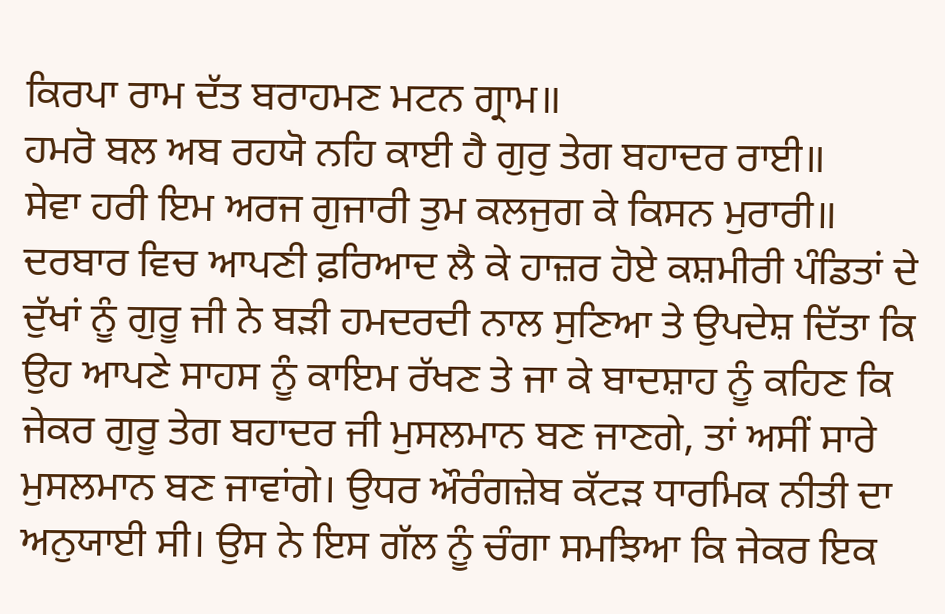ਕਿਰਪਾ ਰਾਮ ਦੱਤ ਬਰਾਹਮਣ ਮਟਨ ਗ੍ਰਾਮ॥
ਹਮਰੋ ਬਲ ਅਬ ਰਹਯੋ ਨਹਿ ਕਾਈ ਹੈ ਗੁਰੁ ਤੇਗ ਬਹਾਦਰ ਰਾਈ॥
ਸੇਵਾ ਹਰੀ ਇਮ ਅਰਜ ਗੁਜਾਰੀ ਤੁਮ ਕਲਜੁਗ ਕੇ ਕਿਸਨ ਮੁਰਾਰੀ॥
ਦਰਬਾਰ ਵਿਚ ਆਪਣੀ ਫ਼ਰਿਆਦ ਲੈ ਕੇ ਹਾਜ਼ਰ ਹੋਏ ਕਸ਼ਮੀਰੀ ਪੰਡਿਤਾਂ ਦੇ ਦੁੱਖਾਂ ਨੂੰ ਗੁਰੂ ਜੀ ਨੇ ਬੜੀ ਹਮਦਰਦੀ ਨਾਲ ਸੁਣਿਆ ਤੇ ਉਪਦੇਸ਼ ਦਿੱਤਾ ਕਿ ਉਹ ਆਪਣੇ ਸਾਹਸ ਨੂੰ ਕਾਇਮ ਰੱਖਣ ਤੇ ਜਾ ਕੇ ਬਾਦਸ਼ਾਹ ਨੂੰ ਕਹਿਣ ਕਿ ਜੇਕਰ ਗੁਰੂ ਤੇਗ ਬਹਾਦਰ ਜੀ ਮੁਸਲਮਾਨ ਬਣ ਜਾਣਗੇ, ਤਾਂ ਅਸੀਂ ਸਾਰੇ ਮੁਸਲਮਾਨ ਬਣ ਜਾਵਾਂਗੇ। ਉਧਰ ਔਰੰਗਜ਼ੇਬ ਕੱਟੜ ਧਾਰਮਿਕ ਨੀਤੀ ਦਾ ਅਨੁਯਾਈ ਸੀ। ਉਸ ਨੇ ਇਸ ਗੱਲ ਨੂੰ ਚੰਗਾ ਸਮਝਿਆ ਕਿ ਜੇਕਰ ਇਕ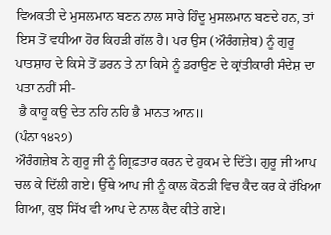ਵਿਅਕਤੀ ਦੇ ਮੁਸਲਮਾਨ ਬਣਨ ਨਾਲ ਸਾਰੇ ਹਿੰਦੂ ਮੁਸਲਮਾਨ ਬਣਦੇ ਹਨ, ਤਾਂ ਇਸ ਤੋਂ ਵਧੀਆ ਹੋਰ ਕਿਹੜੀ ਗੱਲ ਹੈ। ਪਰ ਉਸ (ਔਰੰਗਜ਼ੇਬ) ਨੂੰ ਗੁਰੂ ਪਾਤਸ਼ਾਹ ਦੇ ਕਿਸੇ ਤੋਂ ਡਰਨ ਤੇ ਨਾ ਕਿਸੇ ਨੂੰ ਡਰਾਉਣ ਦੇ ਕ੍ਰਾਂਤੀਕਾਰੀ ਸੰਦੇਸ਼ ਦਾ ਪਤਾ ਨਹੀਂ ਸੀ-
 ਭੈ ਕਾਹੂ ਕਉ ਦੇਤ ਨਹਿ ਨਹਿ ਭੈ ਮਾਨਤ ਆਨ॥
(ਪੰਨਾ ੧੪੨੭)
ਔਰੰਗਜ਼ੇਬ ਨੇ ਗੁਰੂ ਜੀ ਨੂੰ ਗ੍ਰਿਫ਼ਤਾਰ ਕਰਨ ਦੇ ਹੁਕਮ ਦੇ ਦਿੱਤੇ। ਗੁਰੂ ਜੀ ਆਪ ਚਲ ਕੇ ਦਿੱਲੀ ਗਏ। ਉੱਥੇ ਆਪ ਜੀ ਨੂੰ ਕਾਲ ਕੋਠੜੀ ਵਿਚ ਕੈਦ ਕਰ ਕੇ ਰੱਖਿਆ ਗਿਆ, ਕੁਝ ਸਿੱਖ ਵੀ ਆਪ ਦੇ ਨਾਲ ਕੈਦ ਕੀਤੇ ਗਏ।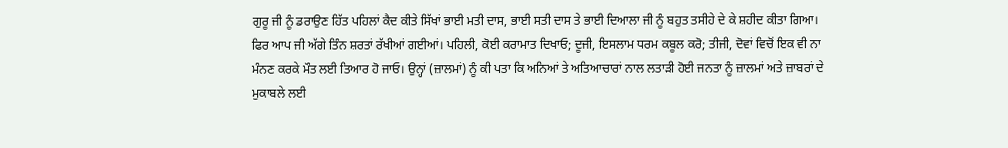ਗੁਰੂ ਜੀ ਨੂੰ ਡਰਾਉਣ ਹਿੱਤ ਪਹਿਲਾਂ ਕੈਦ ਕੀਤੇ ਸਿੱਖਾਂ ਭਾਈ ਮਤੀ ਦਾਸ, ਭਾਈ ਸਤੀ ਦਾਸ ਤੇ ਭਾਈ ਦਿਆਲਾ ਜੀ ਨੂੰ ਬਹੁਤ ਤਸੀਹੇ ਦੇ ਕੇ ਸ਼ਹੀਦ ਕੀਤਾ ਗਿਆ। ਫਿਰ ਆਪ ਜੀ ਅੱਗੇ ਤਿੰਨ ਸ਼ਰਤਾਂ ਰੱਖੀਆਂ ਗਈਆਂ। ਪਹਿਲੀ, ਕੋਈ ਕਰਾਮਾਤ ਦਿਖਾਓ; ਦੂਜੀ, ਇਸਲਾਮ ਧਰਮ ਕਬੂਲ ਕਰੋ; ਤੀਜੀ, ਦੋਵਾਂ ਵਿਚੋਂ ਇਕ ਵੀ ਨਾ ਮੰਨਣ ਕਰਕੇ ਮੌਤ ਲਈ ਤਿਆਰ ਹੋ ਜਾਓ। ਉਨ੍ਹਾਂ (ਜ਼ਾਲਮਾਂ) ਨੂੰ ਕੀ ਪਤਾ ਕਿ ਅਨਿਆਂ ਤੇ ਅਤਿਆਚਾਰਾਂ ਨਾਲ ਲਤਾੜੀ ਹੋਈ ਜਨਤਾ ਨੂੰ ਜ਼ਾਲਮਾਂ ਅਤੇ ਜ਼ਾਬਰਾਂ ਦੇ ਮੁਕਾਬਲੇ ਲਈ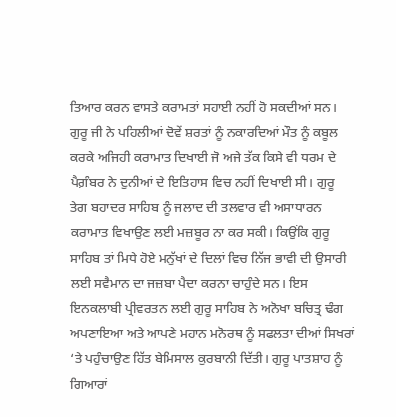ਤਿਆਰ ਕਰਨ ਵਾਸਤੇ ਕਰਾਮਤਾਂ ਸਹਾਈ ਨਹੀਂ ਹੋ ਸਕਦੀਆਂ ਸਨ। ਗੁਰੂ ਜੀ ਨੇ ਪਹਿਲੀਆਂ ਦੋਵੇਂ ਸ਼ਰਤਾਂ ਨੂੰ ਨਕਾਰਦਿਆਂ ਮੌਤ ਨੂੰ ਕਬੂਲ ਕਰਕੇ ਅਜਿਹੀ ਕਰਾਮਾਤ ਦਿਖਾਈ ਜੋ ਅਜੇ ਤੱਕ ਕਿਸੇ ਵੀ ਧਰਮ ਦੇ ਪੈਗ਼ੰਬਰ ਨੇ ਦੁਨੀਆਂ ਦੇ ਇਤਿਹਾਸ ਵਿਚ ਨਹੀਂ ਦਿਖਾਈ ਸੀ। ਗੁਰੂ ਤੇਗ ਬਹਾਦਰ ਸਾਹਿਬ ਨੂੰ ਜਲਾਦ ਦੀ ਤਲਵਾਰ ਵੀ ਅਸਾਧਾਰਨ ਕਰਾਮਾਤ ਵਿਖਾਉਣ ਲਈ ਮਜ਼ਬੂਰ ਨਾ ਕਰ ਸਕੀ। ਕਿਉਂਕਿ ਗੁਰੂ ਸਾਹਿਬ ਤਾਂ ਮਿਧੇ ਹੋਏ ਮਨੁੱਖਾਂ ਦੇ ਦਿਲਾਂ ਵਿਚ ਨਿੱਜ ਭਾਵੀ ਦੀ ਉਸਾਰੀ ਲਈ ਸਵੈਮਾਨ ਦਾ ਜਜ਼ਬਾ ਪੈਦਾ ਕਰਨਾ ਚਾਹੁੰਦੇ ਸਨ। ਇਸ ਇਨਕਲਾਬੀ ਪ੍ਰੀਵਰਤਨ ਲਈ ਗੁਰੂ ਸਾਹਿਬ ਨੇ ਅਨੋਖਾ ਬਚਿਤ੍ਰ ਢੰਗ ਅਪਣਾਇਆ ਅਤੇ ਆਪਣੇ ਮਹਾਨ ਮਨੋਰਥ ਨੂੰ ਸਫਲਤਾ ਦੀਆਂ ਸਿਖਰਾਂ ‘ਤੇ ਪਹੁੰਚਾਉਣ ਹਿੱਤ ਬੇਮਿਸਾਲ ਕੁਰਬਾਨੀ ਦਿੱਤੀ। ਗੁਰੂ ਪਾਤਸ਼ਾਹ ਨੂੰ ਗਿਆਰਾਂ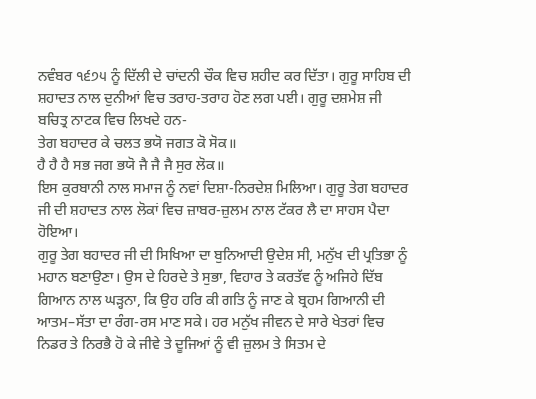ਨਵੰਬਰ ੧੬੭੫ ਨੂੰ ਦਿੱਲੀ ਦੇ ਚਾਂਦਨੀ ਚੌਕ ਵਿਚ ਸ਼ਹੀਦ ਕਰ ਦਿੱਤਾ। ਗੁਰੂ ਸਾਹਿਬ ਦੀ ਸ਼ਹਾਦਤ ਨਾਲ ਦੁਨੀਆਂ ਵਿਚ ਤਰਾਹ-ਤਰਾਹ ਹੋਣ ਲਗ ਪਈ। ਗੁਰੂ ਦਸ਼ਮੇਸ਼ ਜੀ ਬਚਿਤ੍ਰ ਨਾਟਕ ਵਿਚ ਲਿਖਦੇ ਹਨ-
ਤੇਗ ਬਹਾਦਰ ਕੇ ਚਲਤ ਭਯੋ ਜਗਤ ਕੋ ਸੋਕ॥
ਹੈ ਹੈ ਹੈ ਸਭ ਜਗ ਭਯੋ ਜੈ ਜੈ ਜੈ ਸੁਰ ਲੋਕ॥
ਇਸ ਕੁਰਬਾਨੀ ਨਾਲ ਸਮਾਜ ਨੂੰ ਨਵਾਂ ਦਿਸ਼ਾ-ਨਿਰਦੇਸ਼ ਮਿਲਿਆ। ਗੁਰੂ ਤੇਗ ਬਹਾਦਰ ਜੀ ਦੀ ਸ਼ਹਾਦਤ ਨਾਲ ਲੋਕਾਂ ਵਿਚ ਜ਼ਾਬਰ-ਜ਼ੁਲਮ ਨਾਲ ਟੱਕਰ ਲੈ ਦਾ ਸਾਹਸ ਪੈਦਾ ਹੋਇਆ।
ਗੁਰੂ ਤੇਗ ਬਹਾਦਰ ਜੀ ਦੀ ਸਿਖਿਆ ਦਾ ਬੁਨਿਆਦੀ ਉਦੇਸ਼ ਸੀ, ਮਨੁੱਖ ਦੀ ਪ੍ਰਤਿਭਾ ਨੂੰ ਮਹਾਨ ਬਣਾਉਣਾ। ਉਸ ਦੇ ਹਿਰਦੇ ਤੇ ਸੁਭਾ, ਵਿਹਾਰ ਤੇ ਕਰਤੱਵ ਨੂੰ ਅਜਿਹੇ ਦਿੱਬ ਗਿਆਨ ਨਾਲ ਘੜ੍ਹਨਾ, ਕਿ ਉਹ ਹਰਿ ਕੀ ਗਤਿ ਨੂੰ ਜਾਣ ਕੇ ਬ੍ਰਹਮ ਗਿਆਨੀ ਦੀ ਆਤਮ–ਸੱਤਾ ਦਾ ਰੰਗ-ਰਸ ਮਾਣ ਸਕੇ। ਹਰ ਮਨੁੱਖ ਜੀਵਨ ਦੇ ਸਾਰੇ ਖੇਤਰਾਂ ਵਿਚ ਨਿਡਰ ਤੇ ਨਿਰਭੈ ਹੋ ਕੇ ਜੀਵੇ ਤੇ ਦੂਜਿਆਂ ਨੂੰ ਵੀ ਜ਼ੁਲਮ ਤੇ ਸਿਤਮ ਦੇ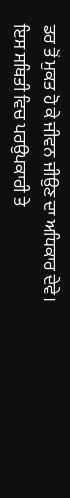ਡਰ ਤੋਂ ਮੁਕਤ ਹੋ ਕੇ ਜੀਵਨ ਜੀਉਣ ਦਾ ਅਧਿਕਾਰ ਦੇਵੇ।
ਇਸ ਸਥਿਤੀ ਵਿਚ ਪਰਉਪਕਾਰੀ ਤੇ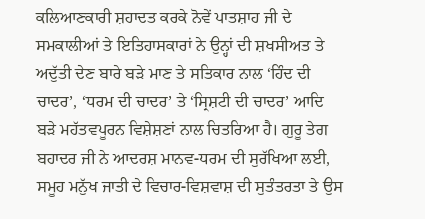ਕਲਿਆਣਕਾਰੀ ਸ਼ਹਾਦਤ ਕਰਕੇ ਨੋਵੇਂ ਪਾਤਸ਼ਾਹ ਜੀ ਦੇ ਸਮਕਾਲੀਆਂ ਤੇ ਇਤਿਹਾਸਕਾਰਾਂ ਨੇ ਉਨ੍ਹਾਂ ਦੀ ਸ਼ਖਸੀਅਤ ਤੇ ਅਦੁੱਤੀ ਦੇਣ ਬਾਰੇ ਬੜੇ ਮਾਣ ਤੇ ਸਤਿਕਾਰ ਨਾਲ ‘ਹਿੰਦ ਦੀ ਚਾਦਰ’, ‘ਧਰਮ ਦੀ ਚਾਦਰ’ ਤੇ ‘ਸ੍ਰਿਸ਼ਟੀ ਦੀ ਚਾਦਰ’ ਆਦਿ ਬੜੇ ਮਹੱਤਵਪੂਰਨ ਵਿਸ਼ੇਸ਼ਣਾਂ ਨਾਲ ਚਿਤਰਿਆ ਹੈ। ਗੁਰੂ ਤੇਗ ਬਹਾਦਰ ਜੀ ਨੇ ਆਦਰਸ਼ ਮਾਨਵ-ਧਰਮ ਦੀ ਸੁਰੱਖਿਆ ਲਈ, ਸਮੂਹ ਮਨੁੱਖ ਜਾਤੀ ਦੇ ਵਿਚਾਰ-ਵਿਸ਼ਵਾਸ਼ ਦੀ ਸੁਤੰਤਰਤਾ ਤੇ ਉਸ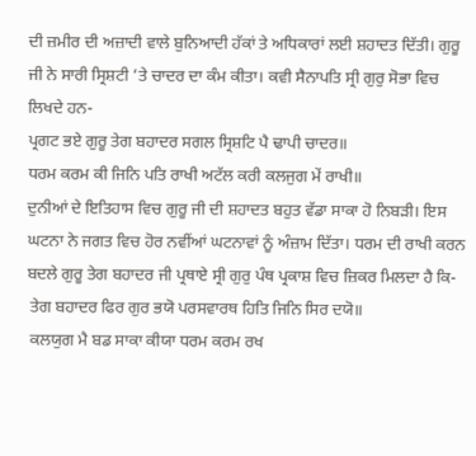ਦੀ ਜ਼ਮੀਰ ਦੀ ਅਜ਼ਾਦੀ ਵਾਲੇ ਬੁਨਿਆਦੀ ਹੱਕਾਂ ਤੇ ਅਧਿਕਾਰਾਂ ਲਈ ਸ਼ਹਾਦਤ ਦਿੱਤੀ। ਗੁਰੂ ਜੀ ਨੇ ਸਾਰੀ ਸ੍ਰਿਸ਼ਟੀ ‘ਤੇ ਚਾਦਰ ਦਾ ਕੰਮ ਕੀਤਾ। ਕਵੀ ਸੈਨਾਪਤਿ ਸ੍ਰੀ ਗੁਰੁ ਸੋਭਾ ਵਿਚ ਲਿਖਦੇ ਹਨ-
ਪ੍ਰਗਟ ਭਏ ਗੁਰੂ ਤੇਗ ਬਹਾਦਰ ਸਗਲ ਸ੍ਰਿਸ਼ਟਿ ਪੈ ਢਾਪੀ ਚਾਦਰ॥
ਧਰਮ ਕਰਮ ਕੀ ਜਿਨਿ ਪਤਿ ਰਾਖੀ ਅਟੱਲ ਕਰੀ ਕਲਜੁਗ ਮੇਂ ਰਾਖੀ॥
ਦੁਨੀਆਂ ਦੇ ਇਤਿਹਾਸ ਵਿਚ ਗੁਰੂ ਜੀ ਦੀ ਸ਼ਹਾਦਤ ਬਹੁਤ ਵੱਡਾ ਸਾਕਾ ਹੋ ਨਿਬੜੀ। ਇਸ ਘਟਨਾ ਨੇ ਜਗਤ ਵਿਚ ਹੋਰ ਨਵੀਂਆਂ ਘਟਨਾਵਾਂ ਨੂੰ ਅੰਜ਼ਾਮ ਦਿੱਤਾ। ਧਰਮ ਦੀ ਰਾਖੀ ਕਰਨ ਬਦਲੇ ਗੁਰੂ ਤੇਗ ਬਹਾਦਰ ਜੀ ਪ੍ਰਥਾਏ ਸ੍ਰੀ ਗੁਰੁ ਪੰਥ ਪ੍ਰਕਾਸ਼ ਵਿਚ ਜ਼ਿਕਰ ਮਿਲਦਾ ਹੈ ਕਿ-
 ਤੇਗ ਬਹਾਦਰ ਫਿਰ ਗੁਰ ਭਯੋ ਪਰਸਵਾਰਥ ਹਿਤਿ ਜਿਨਿ ਸਿਰ ਦਯੋ॥
 ਕਲਯੁਗ ਮੈ ਬਡ ਸਾਕਾ ਕੀਯਾ ਧਰਮ ਕਰਮ ਰਖ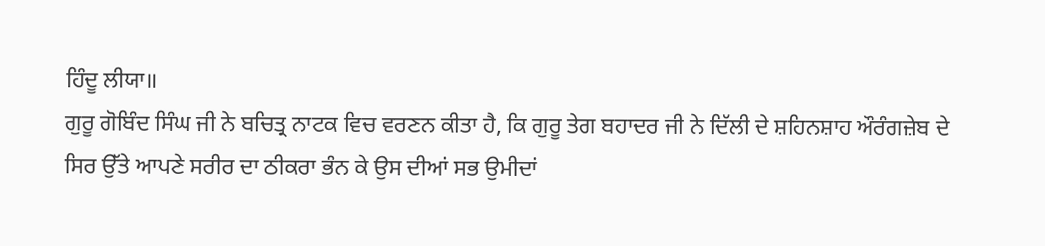ਹਿੰਦੂ ਲੀਯਾ॥
ਗੁਰੂ ਗੋਬਿੰਦ ਸਿੰਘ ਜੀ ਨੇ ਬਚਿਤ੍ਰ ਨਾਟਕ ਵਿਚ ਵਰਣਨ ਕੀਤਾ ਹੈ, ਕਿ ਗੁਰੂ ਤੇਗ ਬਹਾਦਰ ਜੀ ਨੇ ਦਿੱਲੀ ਦੇ ਸ਼ਹਿਨਸ਼ਾਹ ਔਰੰਗਜ਼ੇਬ ਦੇ ਸਿਰ ਉੱਤੇ ਆਪਣੇ ਸਰੀਰ ਦਾ ਠੀਕਰਾ ਭੰਨ ਕੇ ਉਸ ਦੀਆਂ ਸਭ ਉਮੀਦਾਂ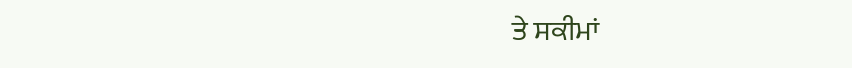ਤੇ ਸਕੀਮਾਂ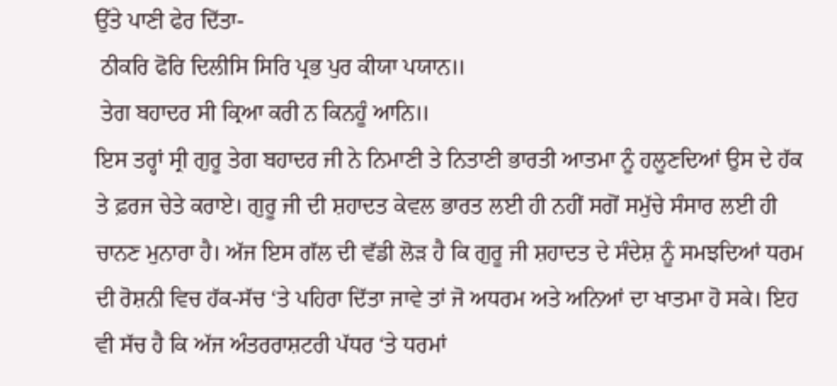ਉੱਤੇ ਪਾਣੀ ਫੇਰ ਦਿੱਤਾ-
 ਠੀਕਰਿ ਫੋਰਿ ਦਿਲੀਸਿ ਸਿਰਿ ਪ੍ਰਭ ਪੁਰ ਕੀਯਾ ਪਯਾਨ॥
 ਤੇਗ ਬਹਾਦਰ ਸੀ ਕ੍ਰਿਆ ਕਰੀ ਨ ਕਿਨਹੂੰ ਆਨਿ॥
ਇਸ ਤਰ੍ਹਾਂ ਸ੍ਰੀ ਗੁਰੂ ਤੇਗ ਬਹਾਦਰ ਜੀ ਨੇ ਨਿਮਾਣੀ ਤੇ ਨਿਤਾਣੀ ਭਾਰਤੀ ਆਤਮਾ ਨੂੰ ਹਲੂਣਦਿਆਂ ਉਸ ਦੇ ਹੱਕ ਤੇ ਫ਼ਰਜ ਚੇਤੇ ਕਰਾਏ। ਗੁਰੂ ਜੀ ਦੀ ਸ਼ਹਾਦਤ ਕੇਵਲ ਭਾਰਤ ਲਈ ਹੀ ਨਹੀਂ ਸਗੋਂ ਸਮੁੱਚੇ ਸੰਸਾਰ ਲਈ ਹੀ ਚਾਨਣ ਮੁਨਾਰਾ ਹੈ। ਅੱਜ ਇਸ ਗੱਲ ਦੀ ਵੱਡੀ ਲੋੜ ਹੈ ਕਿ ਗੁਰੂ ਜੀ ਸ਼ਹਾਦਤ ਦੇ ਸੰਦੇਸ਼ ਨੂੰ ਸਮਝਦਿਆਂ ਧਰਮ ਦੀ ਰੋਸ਼ਨੀ ਵਿਚ ਹੱਕ-ਸੱਚ ‘ਤੇ ਪਹਿਰਾ ਦਿੱਤਾ ਜਾਵੇ ਤਾਂ ਜੋ ਅਧਰਮ ਅਤੇ ਅਨਿਆਂ ਦਾ ਖਾਤਮਾ ਹੋ ਸਕੇ। ਇਹ ਵੀ ਸੱਚ ਹੈ ਕਿ ਅੱਜ ਅੰਤਰਰਾਸ਼ਟਰੀ ਪੱਧਰ ‘ਤੇ ਧਰਮਾਂ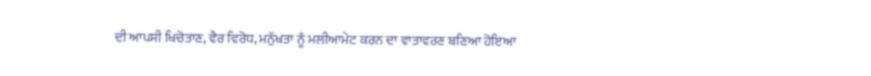ਦੀ ਆਪਸੀ ਖਿਚੋਤਾਣ, ਵੈਰ ਵਿਰੋਧ, ਮਨੁੱਖਤਾ ਨੂੰ ਮਲੀਆਮੇਟ ਕਰਨ ਦਾ ਵਾਤਾਵਰਣ ਬਣਿਆ ਹੋਇਆ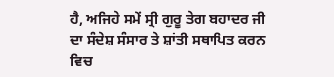ਹੈ, ਅਜਿਹੇ ਸਮੇਂ ਸ੍ਰੀ ਗੁਰੂ ਤੇਗ ਬਹਾਦਰ ਜੀ ਦਾ ਸੰਦੇਸ਼ ਸੰਸਾਰ ਤੇ ਸ਼ਾਂਤੀ ਸਥਾਪਿਤ ਕਰਨ ਵਿਚ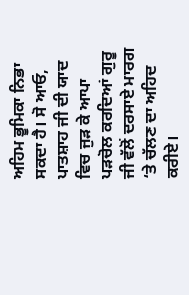ਅਹਿਮ ਭੂਮਿਕਾ ਨਿਭਾ ਸਕਦਾ ਹੈ। ਸੋ ਆਓ, ਪਾਤਸ਼ਾਹ ਜੀ ਦੀ ਯਾਦ ਵਿਚ ਜੁੜ ਕੇ ਆਪਾ ਪੜਚੋਲ ਕਰਦਿਆਂ ਗੁਰੂ ਜੀ ਵੱਲੋਂ ਦਰਸਾਏ ਮਾਰਗ ‘ਤੇ ਚੱਲਣ ਦਾ ਅਹਿਦ ਕਰੀਏ।